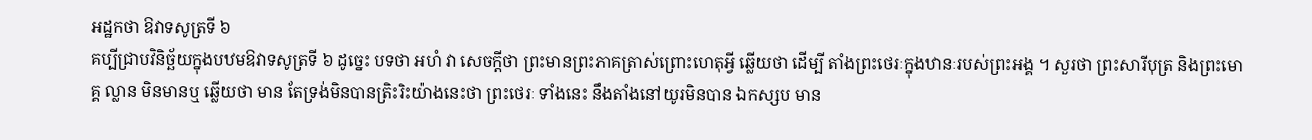អដ្ឋកថា ឱវាទសូត្រទី ៦
គប្បីជ្រាបវិនិច្ឆ័យក្នុងបឋមឱវាទសូត្រទី ៦ ដូច្នេះ បទថា អហំ វា សេចក្តីថា ព្រះមានព្រះភាគត្រាស់ព្រោះហេតុអ្វី ឆ្លើយថា ដើម្បី តាំងព្រះថេរៈក្នុងឋានៈរបស់ព្រះអង្គ ។ សួរថា ព្រះសារីបុត្រ និងព្រះមោគ្គ ល្លាន មិនមានឬ ឆ្លើយថា មាន តែទ្រង់មិនបានត្រិះរិះយ៉ាងនេះថា ព្រះថេរៈ ទាំងនេះ នឹងតាំងនៅយូរមិនបាន ឯកស្សប មាន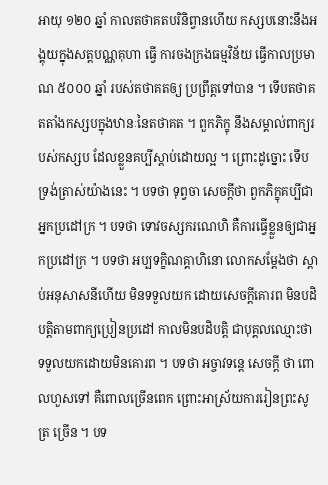អាយុ ១២០ ឆ្នាំ កាលតថាគតបរិនិព្វានហើយ កស្សបនោះនឹងអង្គុយក្នុងសត្តបណ្ណគុហា ធ្វើ ការចងក្រងធម្មវិន័យ ធ្វើកាលប្រមាណ ៥០០០ ឆ្នាំ របស់តថាគតឲ្យ ប្រព្រឹត្តទៅបាន ។ ទើបតថាគតតាំងកស្សបក្នុងឋានៈនៃតថាគត ។ ពួកភិក្ខុ នឹងសម្គាល់ពាក្យរបស់កស្សប ដែលខ្លួនគប្បីស្តាប់ដោយល្អ ។ ព្រោះដូច្នោះ ទើបទ្រង់ត្រាស់យ៉ាងនេះ ។ បទថា ទុព្វចា សេចក្តីថា ពួកភិក្ខុគប្បីជាអ្នកប្រដៅក្រ ។ បទថា ទោវចស្សករណេហិ គឺការធ្វើខ្លួនឲ្យជាអ្នកប្រដៅក្រ ។ បទថា អប្បទក្ខិណគ្គាហិនោ លោកសម្តែងថា ស្តាប់អនុសាសនីហើយ មិនទទួលយក ដោយសេចក្តីគោរព មិនបដិបត្តិតាមពាក្យប្រៀនប្រដៅ កាលមិនបដិបត្តិ ជាបុគ្គលឈ្មោះថា ទទួលយកដោយមិនគោរព ។ បទថា អច្ចាវទន្តេ សេចក្តី ថា ពោលហួសទៅ គឺពោលច្រើនពេក ព្រោះអាស្រ័យការរៀនព្រះសូត្រ ច្រើន ។ បទ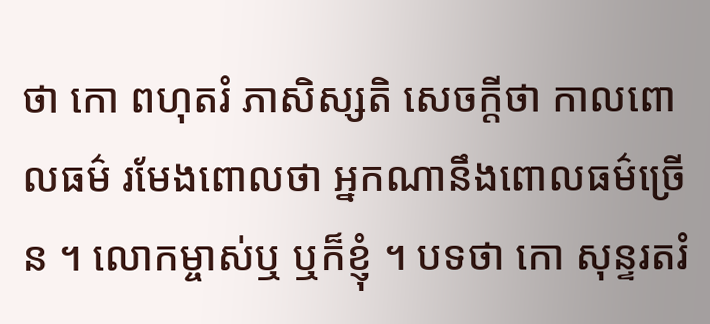ថា កោ ពហុតរំ ភាសិស្សតិ សេចក្តីថា កាលពោលធម៌ រមែងពោលថា អ្នកណានឹងពោលធម៌ច្រើន ។ លោកម្ចាស់ឬ ឬក៏ខ្ញុំ ។ បទថា កោ សុន្ទរតរំ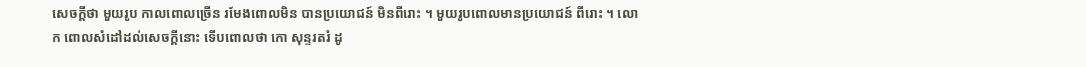សេចក្តីថា មួយរូប កាលពោលច្រើន រមែងពោលមិន បានប្រយោជន៍ មិនពីរោះ ។ មួយរូបពោលមានប្រយោជន៍ ពីរោះ ។ លោក ពោលសំដៅដល់សេចក្តីនោះ ទើបពោលថា កោ សុន្ទរតរំ ដូ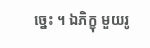ច្នេះ ។ ឯភិក្ខុ មួយរូ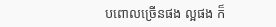បពោលច្រើនផង ល្អផង ក៏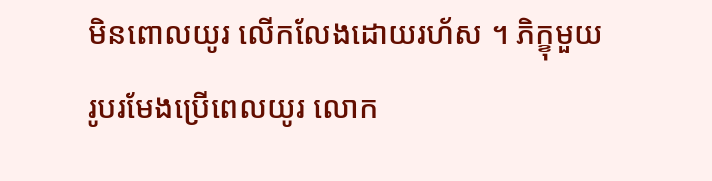មិនពោលយូរ លើកលែងដោយរហ័ស ។ ភិក្ខុមួយរូបរមែងប្រើពេលយូរ លោក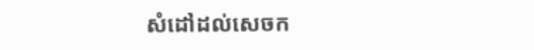សំដៅដល់សេចក